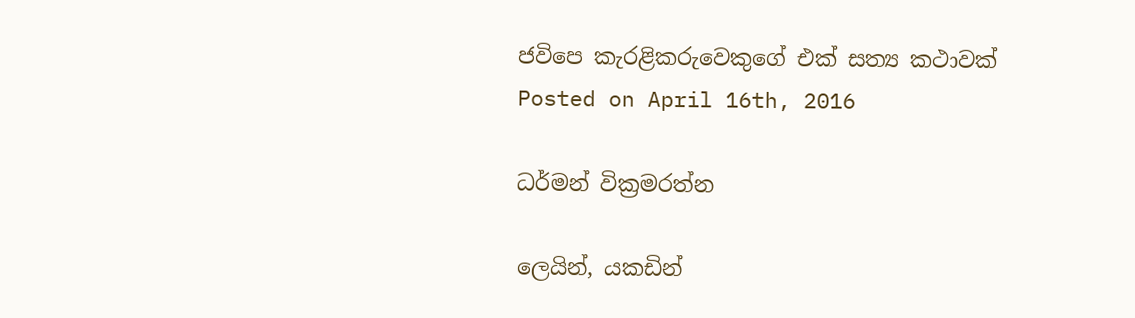ජවිපෙ කැරළිකරුවෙකුගේ එක් සත්‍ය කථා‍වක්
Posted on April 16th, 2016

ධර්මන් වික්‍රමරත්න

ලෙයින්, යකඩින්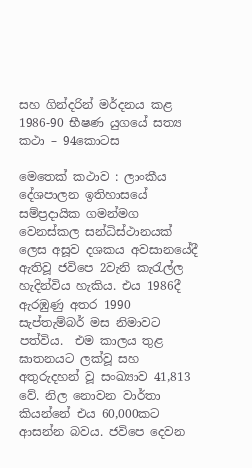සහ ගින්දරින් මර්දනය කළ 1986-90 භීෂණ යුගයේ සත්‍ය කථා – 94කොටස

මෙතෙක් කථාව : ලාංකීය දේශපාලන ඉතිහාසයේ සම්ප්‍රදායික ගමන්මග වෙනස්කල සන්ධිස්ථානයක් ලෙස අසූව දශකය අවසානයේදී ඇතිවූ ජවිපෙ 2වැනි කැරැල්ල හැදින්විය හැකිය. එය 1986දී ඇරඹුණු අතර 1990 සැප්තැම්බර් මස නිමාවට පත්විය.  එම කාලය තුළ ඝාතනයට ලක්වූ සහ අතුරුදහන් වූ සංඛ්‍යාව 41,813 වේ. නිල නොවන වාර්තා කියන්නේ එය 60,000කට ආසන්න බවය. ජවිපෙ දෙවන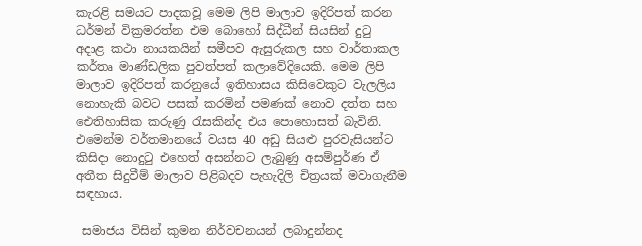කැරළි සමයට පාදකවූ මෙම ලිපි මාලාව ඉදිරිපත් කරන ධර්මන් වික්‍රමරත්න එම බොහෝ සිද්ධීන් සියසින් දුටු  අදාළ කථා නායකයින් සමීපව ඇසුරුකල සහ වාර්තාකල කර්තෘ මාණ්ඩලික පුවත්පත් කලාවේදියෙකි. මෙම ලිපි මාලාව ඉදිරිපත් කරනුයේ ඉතිහාසය කිසිවෙකුට වැලලිය නොහැකි බවට පසක් කරමින් පමණක් නොව දත්ත සහ  ඓතිහාසික කරුණු රැසකින්ද එය පොහොසත් බැවිනි. එමෙන්ම වර්තමානයේ වයස 40 අඩු සියළු පුරවැසියන්ට කිසිදා නොදුටු එහෙත් අසන්නට ලැබුණු අසම්පුර්ණ ඒ අතීත සිදුවීම් මාලාව පිළිබදව පැහැදිලි චිත්‍රයක් මවාගැනීම සඳහාය.

 සමාජය විසින් කුමන නිර්වචනයන් ලබාදුන්නද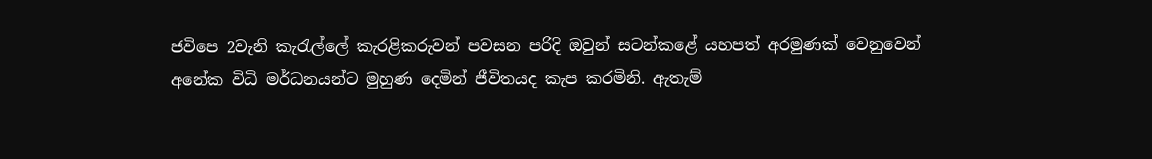ජවිපෙ 2වැනි කැරැල්ලේ කැරළිකරුවන් පවසන පරිදි ඔවුන් සටන්කළේ යහපත් අරමුණක් වෙනුවෙන් අනේක විධි මර්ධනයන්ට මුහුණ දෙමින් ජීවිතයද කැප කරමිනි. ඇතැම්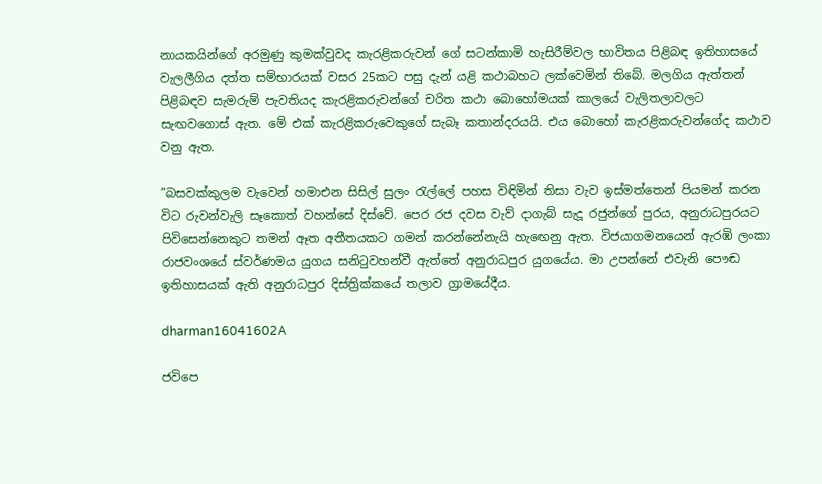නායකයින්ගේ අරමුණු කුමක්වුවද කැරළිකරුවන්‍ ගේ සටන්කාමි හැසිරීම්වල භාවිතය පිළිබඳ ඉතිහාසයේ වැලලීගිය දත්ත සම්භාරයක් වසර 25කට පසු දැන් යළි කථාබහට ලක්වෙමින් තිබේ. මලගිය ඇත්තන් පිළිබඳව සැමරුම් පැවතියද කැරළිකරුවන්ගේ චරිත කථා බොහෝමයක් කාලයේ වැලිතලාවලට සැඟවගොස් ඇත. මේ එක් කැරළිකරුවෙකුගේ සැබෑ කතාන්දරයයි. එය බොහෝ කැරළිකරුවන්ගේද කථාව වනු ඇත.

”බසවක්කුලම වැවෙන් හමාඑන සිසිල් සුලං රැල්ලේ පහස විඳිමින් තිසා වැව ඉස්මත්තෙන් පියමන් කරන විට රුවන්වැලි සෑකොත් වහන්සේ දිස්වේ. පෙර රජ දවස වැව් දාගැබ් සැදූ රජුන්ගේ පුරය, අනුරාධපුරයට පිවිසෙන්නෙකුට තමන් ඈත අතීතයකට ගමන් කරන්නේනැයි හැ‍ඟෙනු ඇත. විජයාගමනයෙන් ඇරඹි ලංකා රාජවංශයේ ස්වර්ණමය යුගය සනිටුවහන්වී ඇත්තේ අනුරාධපුර යුගයේය. මා උපන්නේ එවැනි පෞඬ ඉතිහාසයක් ඇති අනුරාධපුර දිස්ත්‍රික්කයේ තලාව ග්‍රාමයේදීය.

dharman16041602A

ජවිපෙ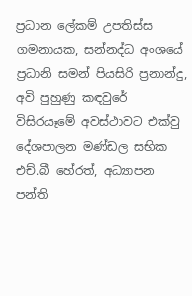ප්‍රධාන ලේකම් උපතිස්ස ගමනායක, සන්නද්ධ අංශයේ ප්‍රධානි සමන් පියසිරි ප්‍රනාන්දු, අවි පුහුණු කඳවුරේ විසිරයෑමේ අවස්ථාවට එක්වු දේශපාලන මණ්ඩල සභික එච්.බී හේරත්, අධ්‍යාපන පන්ති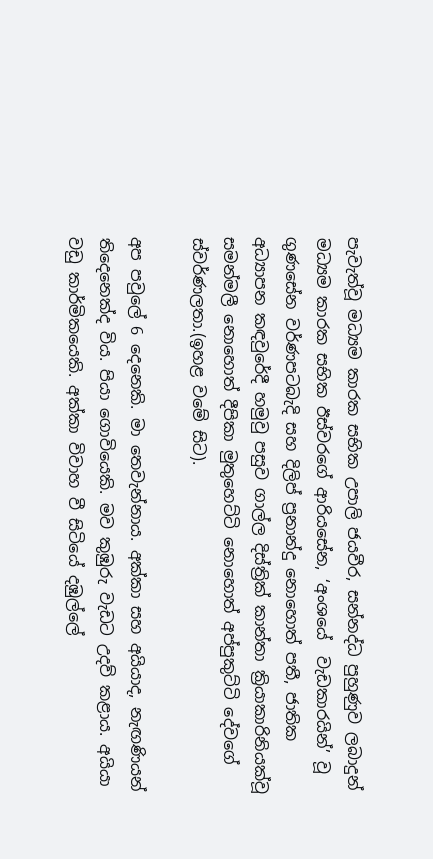පැවැත්වූ මධ්‍යම කාරක සභික උපාලි ජයවීර, සන්නද්ධ පුහුණුව ලබාදුන් මධ්‍යම කාරක සභික ඊස්ව‍රගේ ආරියසේන, ‘අංශයේ  වැඩකාරයින්’ වූ ගුණසේන වර්ණපටබැදි සහ දිලිප් ප්‍රනාන්දු නොහොත් පතී, ජාතික අධ්‍යාපන කඳවුරේදී හමුවු පසුව ගාල්ල දිස්ත්‍රික් කාන්තා ක්‍රියාකාරිනියක්වූ සමන්මලී නොහොත් දීපිකා මුතුහෙට්ටි නොහොත් අප්පුකුට්ටි දේවගේ ස්වර්ණලතා.(ඉහළ වමේ සිට).

අප පවුලේ 6 දෙනෙකි. මා තෙවැන්නාය. අක්කා සහ අයියාද, නැඟණියන් තිදෙනෙක්ද විය. පියා ගොවියෙකි. මව කුඹුරු වැඩට උදව් කළාය. අයියා වඩු කාර්මිකයෙකි. අක්කා විවාහ වී සිටියේ දඹුල්ලේ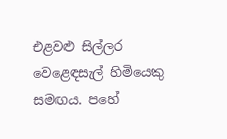එළවළු සිල්ලර වෙළෙඳසැල් හිමියෙකු සමඟය. පහේ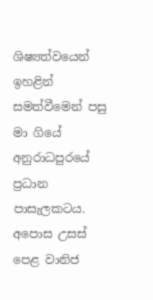ශිෂ්‍යත්වයෙන් ඉහළින් සමත්වීමෙන් පසු මා ගියේ අනුරාධපුරයේ ප්‍රධාන පාසැලකටය. අපොස උසස් පෙළ වානිජ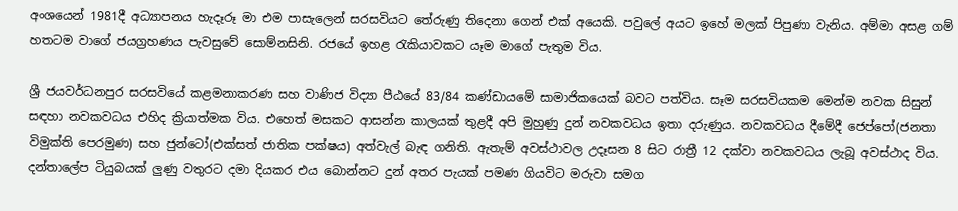අංශයෙන් 1981දී අධ්‍යාපනය හැදෑරූ මා එම පාසැලෙන් සරසවියට තේරුණු තිදෙනා ගෙන් එක් අයෙකි. පවුලේ අයට ඉහේ මලක් පිපුණා වැනිය. අම්මා අසළ ගම් හතටම වාගේ ජයග්‍රහණය පැවසුවේ සොම්නසිනි. රජයේ ඉහළ රැකියාවකට යෑම මාගේ පැතුම විය.

ශ්‍රී ජයවර්ධනපුර සරසවියේ කළමනාකරණ සහ වාණිජ විද්‍යා පීඨයේ 83/84 කණ්ඩායමේ සාමාජිකයෙක් බවට පත්විය. සෑම සරසවියකම මෙන්ම නවක සිසුන් සඳහා නවකවධය එහිද ක්‍රියාත්මක විය. එහෙත් මසකට ආසන්න කාලයක් තුළදී අපි මුහුණු දුන් නවකවධය ඉතා දරුණුය. නවකවධය දීමේදී ජෙප්පෝ(ජනතා විමුක්ති පෙරමුණ) සහ ජුන්ටෝ(එක්සත් ජාතික පක්ෂය) අත්වැල් බැඳ ගනිති. ඇතැම් අවස්ථාවල උදෑසන 8 සිට රාත්‍රී 12 දක්වා නවකවධය ලැබූ අවස්ථාද විය. දන්තාලේප ටියුබයක් ලුණු වතුරට දමා දියකර එය බොන්නට දුන් අතර පැයක් පමණ ගියවිට මරුවා සමග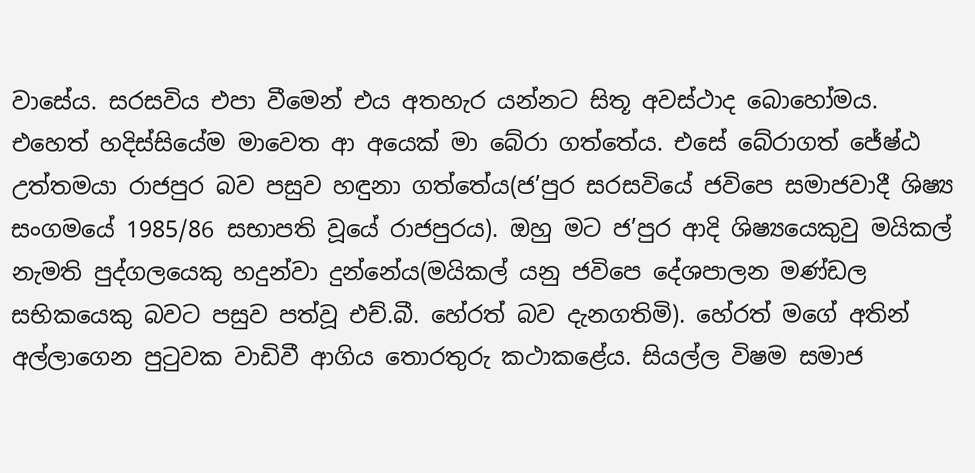වාසේය. සරසවිය එපා වීමෙන් එය අතහැර යන්නට සිතූ අවස්ථාද බොහෝමය. එහෙත් හදිස්සියේම මාවෙත ආ අයෙක් මා බේරා ගත්තේය. එසේ බේරාගත් ජේෂ්ඨ උත්තමයා රාජපුර බව පසුව හඳුනා ගත්තේය(ජ’පුර සරසවියේ ජවිපෙ සමාජවාදී ශිෂ්‍ය සංගමයේ 1985/86 සභාපති වූයේ රාජපුරය). ඔහු මට ජ’පුර ආදි ශිෂ්‍යයෙකුවු මයිකල් නැමති පුද්ගලයෙකු හදුන්වා දුන්නේය(මයිකල් යනු ජවිපෙ දේශපාලන මණ්ඩල සභිකයෙකු බවට පසුව පත්වූ එච්.බී. හේරත් බව දැනගතිමි). හේරත් මගේ අතින් අල්ලාගෙන පුටුවක වාඩිවී ආගිය තොරතුරු කථාකළේය. සියල්ල විෂම සමාජ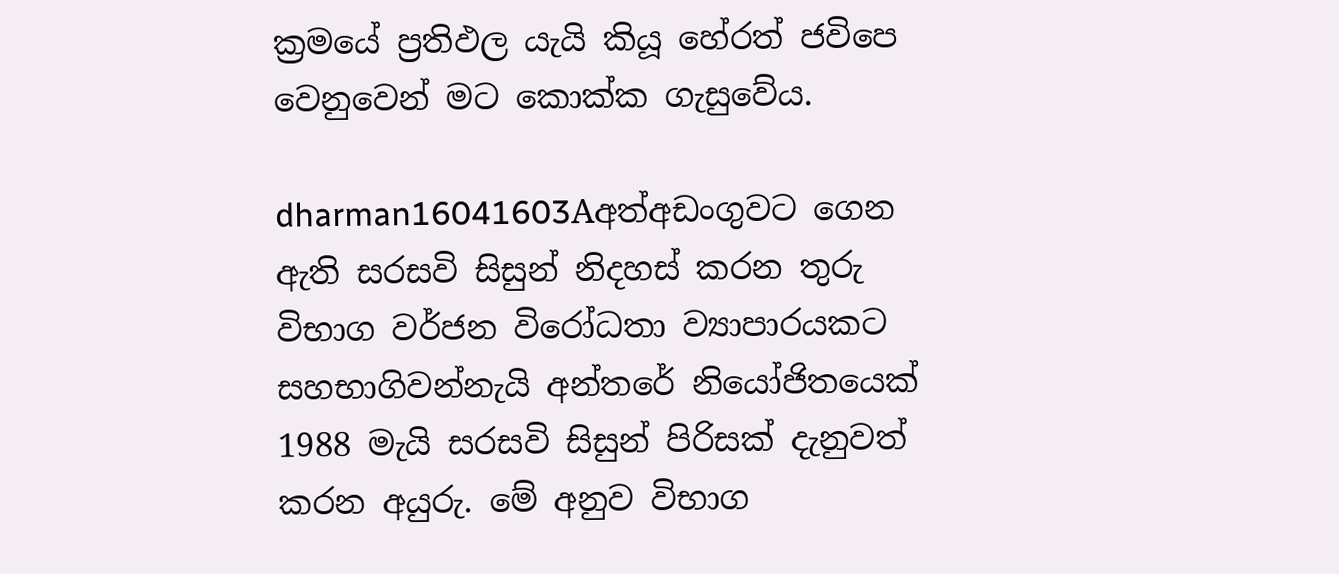ක්‍රමයේ ප්‍රතිඵල යැයි කියූ හේරත් ජවිපෙ වෙනුවෙන් මට කොක්ක ගැසු‍වේය.

dharman16041603Aඅත්අඩංගුවට ගෙන ඇති සරසවි සිසුන් නිදහස් කරන තුරු විභාග වර්ජන විරෝධතා ව්‍යාපාරයකට සහභාගිවන්නැයි අන්තරේ නියෝජිතයෙක් 1988 මැයි සරසවි සිසුන් පිරිසක් දැනුවත් කරන අයුරු. මේ අනුව විභාග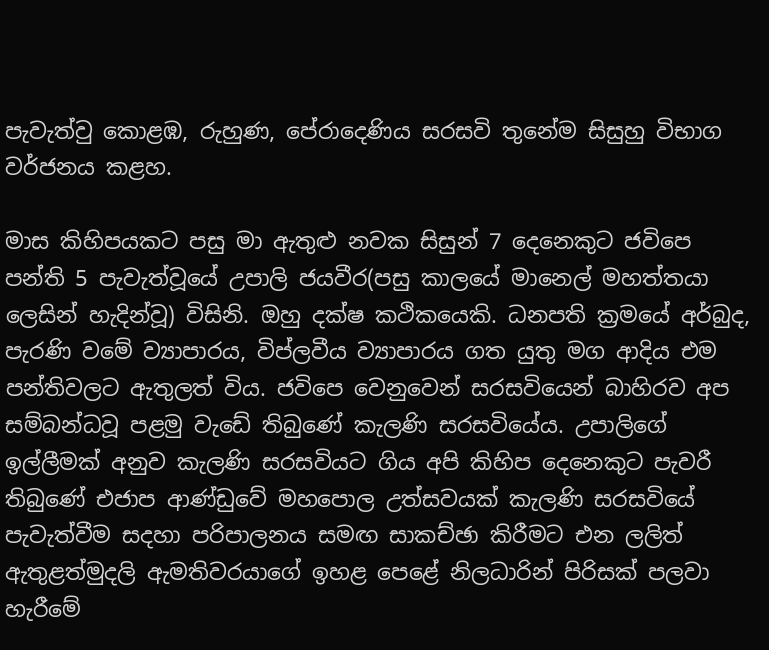පැවැත්වු කොළඹ, රුහුණ, පේරාදෙණිය සරසවි තුනේම සිසුහු විභාග වර්ජනය කළහ.

මාස කිහිපයකට පසු මා ඇතුළු නවක සිසුන් 7 දෙනෙකුට ජවිපෙ පන්ති 5 පැවැත්වූයේ උපාලි ජයවීර(පසු කාලයේ මානෙල් මහත්තයා ලෙසින් හැදින්වූ) විසිනි. ඔහු දක්ෂ කථිකයෙකි. ධනපති ක්‍රමයේ අර්බුද, පැරණි වමේ ව්‍යාපාරය, විප්ලවීය ව්‍යාපාරය ගත යුතු මග ආදිය එම පන්තිවලට ඇතුලත් විය. ජවිපෙ වෙනුවෙන් සරසවියෙන් බාහිරව අප සම්බන්ධවූ පළමු වැඩේ තිබුණේ කැලණි සරසවියේය. උපාලි‍ගේ ඉල්ලීමක් අනුව කැලණි සරසවියට ගිය අපි කිහිප දෙනෙකුට පැවරී තිබුණේ එජාප ආණ්ඩුවේ මහපොල උත්සවයක් කැලණි සරසවියේ පැවැත්වීම සදහා පරිපාලනය සමඟ සාකච්ඡා කිරීමට එන ලලිත් ඇතුළත්මුදලි ඇමතිවරයාගේ ඉහළ පෙළේ නිලධාරින් පිරිසක් පලවා හැරීමේ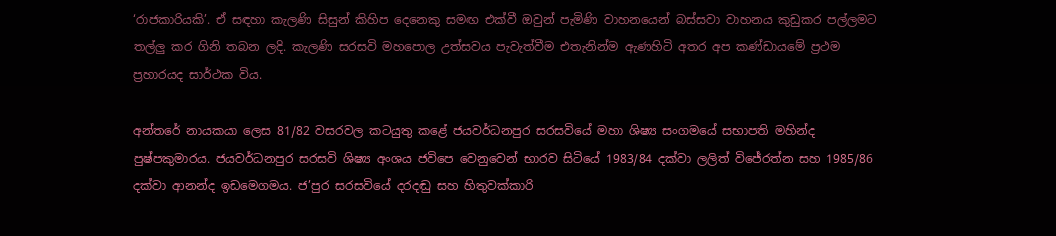‘රාජකාරියකි’. ඒ සඳහා කැලණි සිසුන් කිහිප දෙනෙකු සමඟ එක්වී ඔවුන් පැමිණි වාහනයෙන් බස්සවා වාහනය කුඩුකර පල්ලමට තල්ලු කර ගිනි තබන ලදි. කැලණි සරසවි මහපොල උත්සවය පැවැත්වීම එතැනින්ම ඇණහිටි අතර අප කණ්ඩායමේ ප්‍රථම ප්‍රහාරයද සාර්ථක විය.

අන්තරේ නායකයා ලෙස 81/82 වසරවල කටයුතු කළේ ජයවර්ධනපුර සරසවියේ මහා ශිෂ්‍ය සංගමයේ සභාපති මහින්ද පුෂ්පකුමාරය. ජයවර්ධනපුර සරසවි ශිෂ්‍ය අංශය ජවිපෙ වෙනුවෙන් භාරව සිටියේ 1983/84 දක්වා ලලිත් විජේරත්න සහ 1985/86 දක්වා ආනන්ද ඉඩමෙගමය. ජ’පුර සරසවියේ දරදඬු සහ හිතුවක්කාරි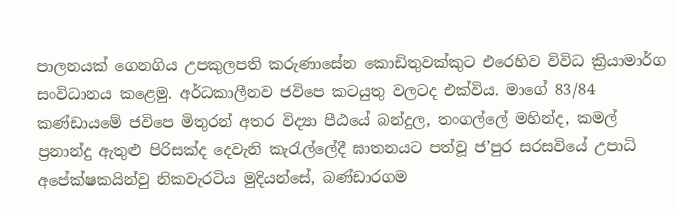පාලනයක් ගෙනගිය උපකුලපති කරුණාසේන‍ කොඩිතුවක්කුට එරෙහිව විවිධ ක්‍රියාමාර්ග සංවිධානය කළෙමු. අර්ධකාලීනව ජවිපෙ කටයුතු වලටද එක්විය. මාගේ 83/84 කණ්ඩායමේ ජවිපෙ මිතුරන් අතර විද්‍යා පීඨයේ බන්දුල, තංගල්ලේ මහින්ද, කමල් ප්‍රනාන්දු ඇතුළු පිරිසක්ද දෙවැනි කැරැල්ලේදී ඝාතනයට පත්වූ ජ’පුර සරසවියේ උපාධි අපේක්ෂකයින්වු නිකවැරටිය මුදියන්සේ, බණ්ඩාරගම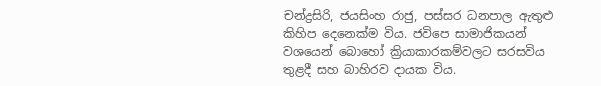චන්ද්‍රසිරි, ජයසිංහ රාජු, පස්සර ධනපාල ඇතුළු කිහිප දෙනෙක්ම විය. ජවිපෙ සාමාජිකයන් වශයෙන් බොහෝ ක්‍රියාකාරකම්වලට සරසවිය තුළදී සහ බාහිරව දායක විය.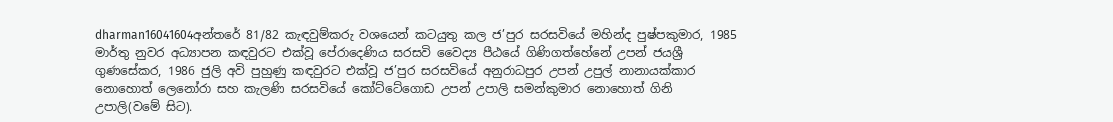dharman16041604අන්තරේ 81/82 කැඳවුම්කරු වශයෙන් කටයුතු කල ජ’පුර සරසවියේ මහින්ද පුෂ්පකුමාර, 1985 මාර්තු නුවර අධ්‍යාපන කඳවුරට එක්වූ පේරාදෙණිය සරසවි වෛද්‍ය පීඨයේ ගිණිගත්හේනේ උපන් ජයශ්‍රී ගුණසේකර, 1986 ජුලි අවි පුහුණු කඳවුරට එක්වූ ජ’පුර සරසවියේ අනුරාධපුර උපන් උපුල් නානායක්කාර නොහොත් ලෙනෝරා සහ කැලණි සරසවියේ කෝට්ටේගොඩ උපන් උපාලි සමන්කුමාර නොහොත් ගිනි උපාලි(වමේ සිට).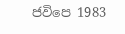ජවිපෙ 1983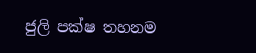ජුලි පක්ෂ තහනම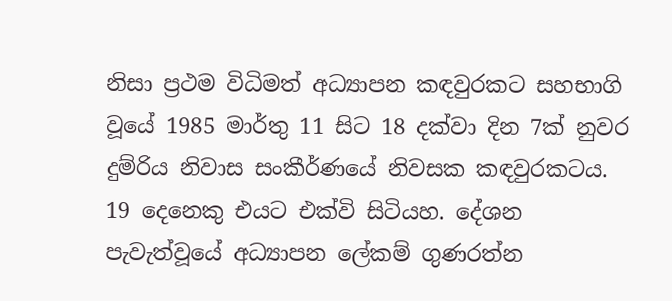නිසා ප්‍රථම විධිමත් අධ්‍යාපන කඳවුරකට සහභාගි වූයේ 1985 මාර්තු 11 සිට 18 දක්වා දින 7ක් නුවර දුම්රිය නිවාස සංකීර්ණයේ නිවසක කඳවුරකටය. 19 දෙනෙකු එයට එක්වි සිටියහ. දේශන පැවැත්වූයේ අධ්‍යාපන ‍ලේකම් ගුණරත්න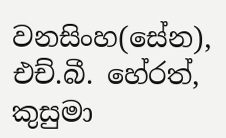වනසිංහ(සේන), එච්.බී. හේරත්, කුසුමා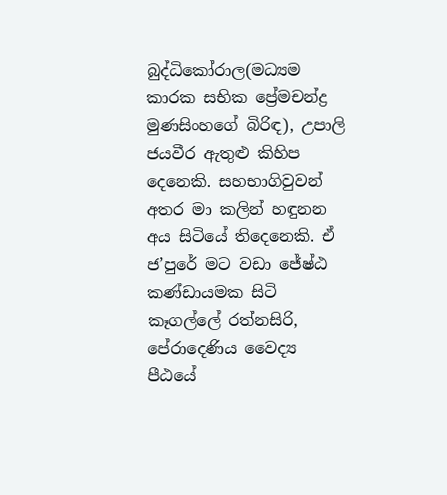බුද්ධිකෝරාල(මධ්‍යම කාරක සභික ප්‍රේමචන්ද්‍ර මුණසිංහගේ බිරිඳ), උපාලි ජයවීර ඇතුළු කිහිප දෙනෙකි. සහභාගිවුවන් අතර මා කලින් හඳුනන අය සිටියේ තිදෙනෙකි. ඒ ජ’පුරේ මට වඩා ජේෂ්ඨ කණ්ඩායමක සිටි කෑගල්ලේ රත්නසිරි, පේරාදෙණිය වෛද්‍ය පීඨයේ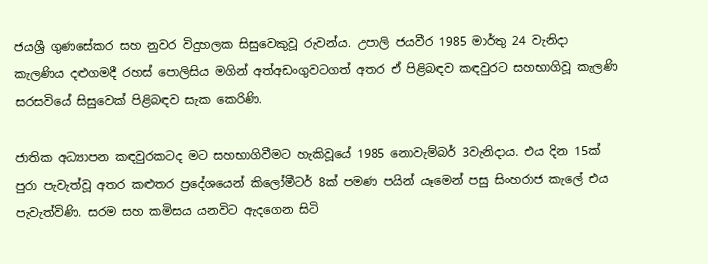ජයශ්‍රී ගුණසේකර සහ නුවර විදුහලක සිසුවෙකුවූ රුවන්ය. උපාලි ජයවීර 1985 මාර්තු 24 වැනිදා කැලණිය දළුගමදී රහස් පොලිසිය මගින් අත්අඩංගුවටගත් අතර ඒ පිළිබඳව කඳවුරට සහභාගිවූ කැලණි සරසවියේ සිසුවෙක් පිළිබඳව සැක ‍කෙරිණි.

ජාතික අධ්‍යාපන කඳවුරකටද මට සහභාගිවීමට හැකිවූයේ 1985 නොවැම්බර් 3වැනිදාය. එය දින 15ක් පුරා පැවැත්වූ අතර කළුතර ප්‍රදේශයෙන් කිලෝමීටර් 8ක් පමණ පයින් යෑමෙන් පසු සිංහරාජ කැලේ එය පැවැත්විණි. සරම සහ කමිසය යනවිට ඇදගෙන සිටි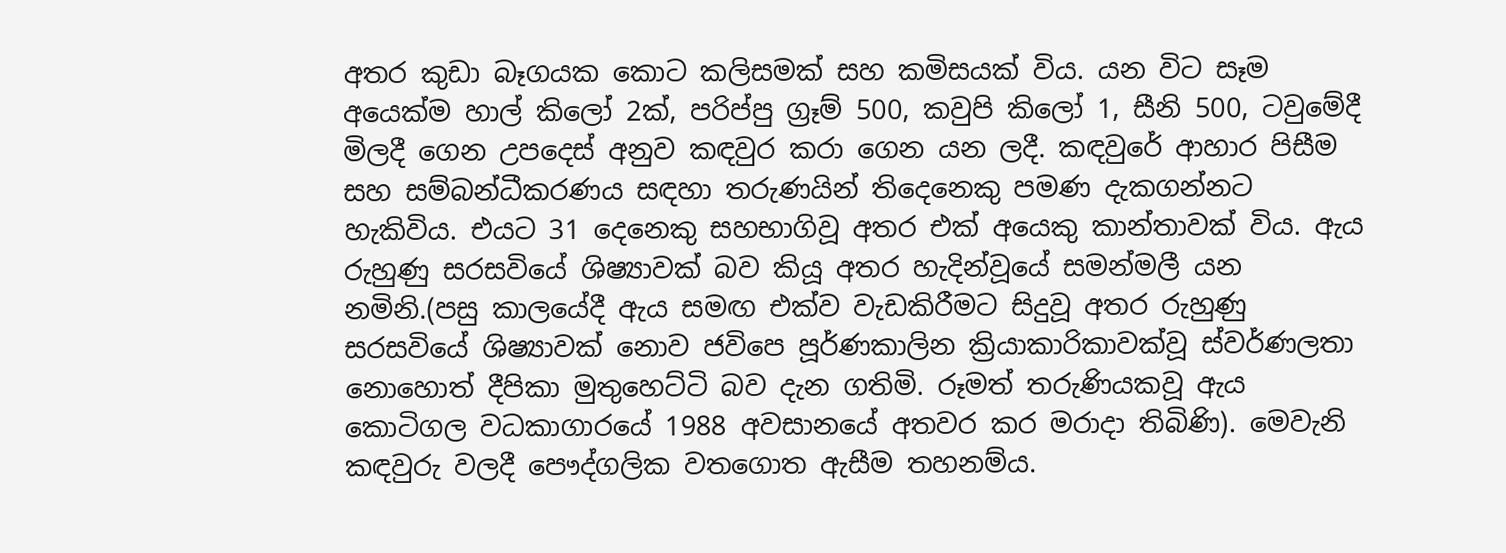අතර කුඩා බෑගයක කොට කලිසමක් සහ කමිසයක් විය. යන විට සෑම අයෙක්ම හාල් කිලෝ 2ක්, පරිප්පු ග්‍රෑම් 500, කවුපි කිලෝ 1, සීනි 500, ටවුමේදී මිලදී ගෙන උපදෙස් අනුව කඳවුර කරා ගෙන යන ලදී. කඳවුරේ ආහාර පිසීම සහ සම්බන්ධීකරණය සඳහා තරුණයින් තිදෙනෙකු පමණ දැකගන්නට හැකිවිය. එයට 31 දෙනෙකු සහභාගිවූ අතර එක් අයෙකු කාන්තාවක් විය. ඇය රුහුණු සරසවියේ ශිෂ්‍යාවක් බව කියූ අතර හැදින්වූයේ සමන්මලී යන නමිනි.(පසු කාලයේදී ඇය සමඟ එක්ව වැඩකිරීමට සිදුවූ අතර රුහුණු සරසවියේ ශිෂ්‍යාවක් නොව ජවිපෙ පූර්ණකාලින ක්‍රියාකාරිකාවක්වූ ස්වර්ණලතා නොහොත් දීපිකා මුතුහෙට්ටි බව දැන ගතිමි. රූමත් තරුණියකවූ ඇය කොටිගල වධකාගාරයේ 1988 අවසානයේ අතවර කර මරාදා තිබිණි). මෙවැනි කඳවුරු වලදී පෞද්ගලික වතගොත ඇසීම තහනම්ය.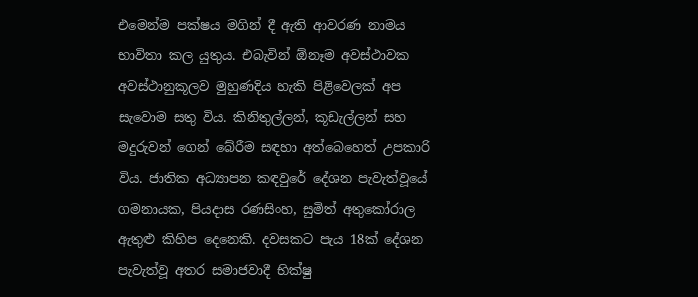එමෙන්ම පක්ෂය මගින් දී ඇති ආවරණ නාමය භාවිතා කල යුතුය. එබැවින් ඕනෑම අවස්ථාවක අවස්ථානුකූලව මුහුණදිය හැකි පිළිවෙලක් අප සැවොම සතු විය. කිනිතුල්ලන්, කූඩැල්ලන් සහ මදුරුවන් ගෙන් බේරීම සඳහා අත්බෙහෙත් උපකාරි විය. ජාතික අධ්‍යාපන කඳවුරේ දේශන පැවැත්වූයේ ගමනායක, පියදාස රණසිංහ, සුමිත් අතුකෝරාල ඇතුළු කිහිප දෙනෙකි. දවසකට පැය 18ක් දේශන පැවැත්වූ අතර සමාජවාදී භික්ෂු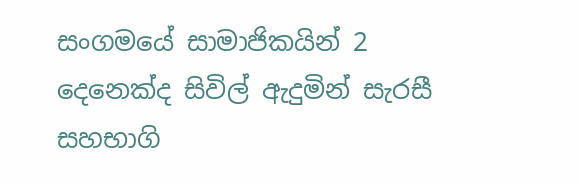සංගමයේ සාමාජිකයින් 2 දෙනෙක්ද සිවිල් ඇදුමින් සැරසී සහභාගි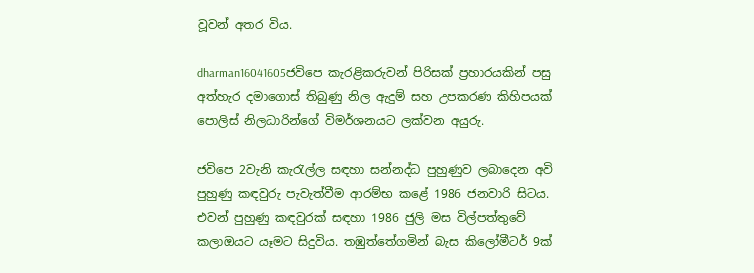වූවන් අතර විය.

dharman16041605ජවිපෙ කැරළිකරුවන් පිරිසක් ප්‍රහාරයකින් පසු අත්හැර දමාගොස් තිබුණු නිල ඇදුම් සහ උපකරණ කිහිපයක් පොලිස් නිලධාරින්ගේ විමර්ශනයට ලක්වන අයුරු.

ජවිපෙ 2වැනි කැරැල්ල සඳහා සන්නද්ධ පුහුණුව ලබාදෙන අවි පුහුණු කඳවුරු පැවැත්වීම ආරම්භ කළේ 1986 ජනවාරි සිටය. එවන් පුහුණු කඳවුරක් සඳහා 1986 ජුලි මස විල්පත්තුවේ කලාඔයට යෑමට සිදුවිය. තඹුත්තේගමින් බැස කිලෝමීටර් 9ක්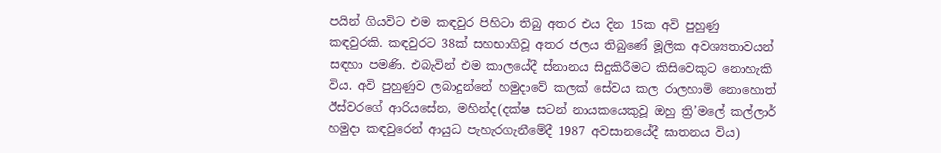පයින් ගියවිට එම කඳවුර පිහිටා තිබු අතර එය දින 15ක අවි පුහුණු කඳවුරකි. කඳවුරට 38ක් සහභාගිවූ අතර ජලය තිබුණේ මූලික අවශ්‍යතාවයන් සඳහා පමණි. එබැවින් එම කාලයේදී ස්නානය සිදුකිරීමට කිසිවෙකුට නොහැකි විය. අවි පුහුණුව ලබාදුන්නේ හමුදාවේ කලක් සේවය කල රාලහාමි නොහොත් ඊස්වරගේ ආරියසේන, මහින්ද(දක්ෂ සටන් නායකයෙකුවූ ඔහු ත්‍රි’මලේ කල්ලාර් හමුදා කඳවුරෙන් ආයුධ පැහැරගැනීමේදී 1987 අවසානයේදී ඝාතනය විය)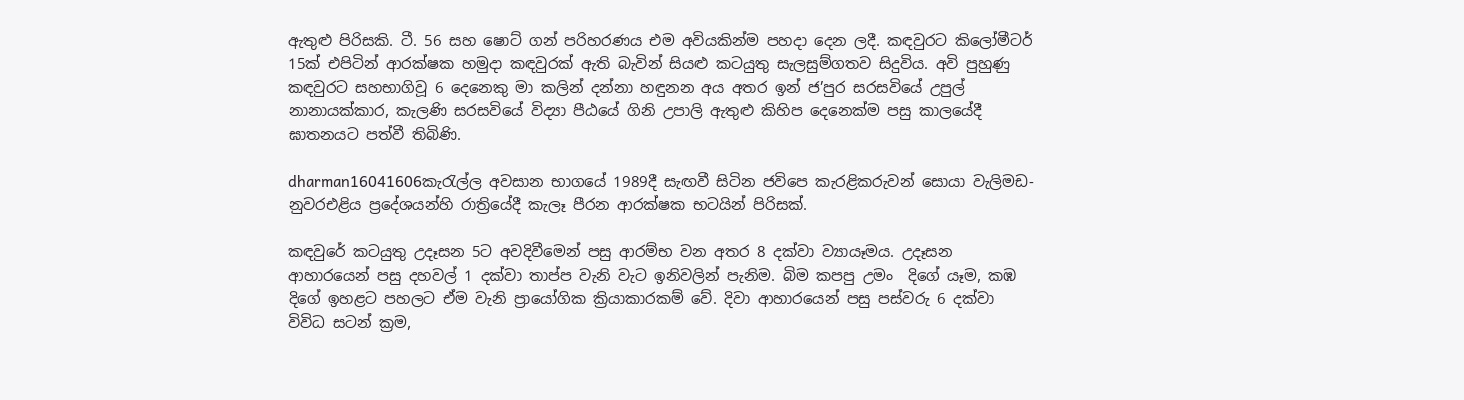ඇතුළු පිරිසකි. ටී. 56 සහ ෂොට් ගන් පරිහරණය එම අවියකින්ම පහදා දෙන ලදී. කඳවුරට කිලෝමීටර් 15ක් එපිටින් ආරක්ෂක හමුදා කඳවුරක් ඇති බැවින් සියළු කටයුතු සැලසුම්ගතව සිදුවිය. අවි පුහුණු කඳවුරට සහභාගිවූ 6 දෙනෙකු මා කලින් දන්නා හඳුනන අය අතර ඉන් ජ’පුර සරසවියේ උපුල් නානායක්කාර, කැලණි සරසවියේ විද්‍යා පීඨයේ ගිනි උපාලි ඇතුළු කිහිප දෙනෙක්ම පසු කාලයේදී ඝාතනයට පත්වී තිබිණි.

dharman16041606කැරැල්ල අවසාන භාගයේ 1989දී සැඟවී සිටින ජවිපෙ කැරළිකරුවන් සොයා වැලිමඩ-නුවරඑළිය ප්‍රදේශයන්හි රාත්‍රියේදී කැලෑ පීරන ආරක්ෂක භටයින් පිරිසක්.

කඳවුරේ කටයුතු උදෑසන 5ට අවදිවීමෙන් පසු ආරම්භ වන අතර 8 දක්වා ව්‍යායෑමය. උදෑසන ආහාරයෙන් පසු දහවල් 1 දක්වා තාප්ප වැනි වැට ඉනිවලින් පැනිම. බිම කපපු උමං  දිගේ යෑම, කඹ දිගේ ඉහළට පහලට ඒම වැනි ප්‍රායෝගික ක්‍රියාකාරකම් වේ. දිවා ආහාරයෙන් පසු පස්වරු 6 දක්වා විවිධ සටන් ක්‍රම,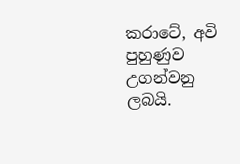කරාටේ, අවි පුහුණුව උගන්වනු ලබයි.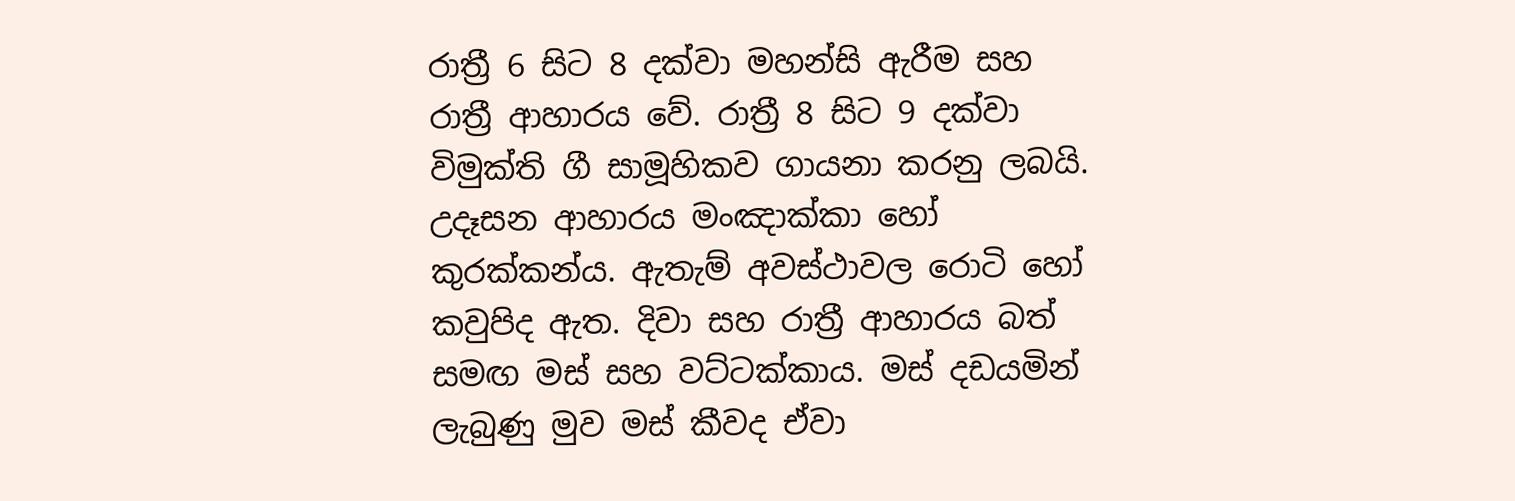රාත්‍රී 6 සිට 8 දක්වා මහන්සි ඇරීම සහ රාත්‍රී ආහාරය වේ. රාත්‍රී 8 සිට 9 දක්වා විමුක්ති ගී සාමූහිකව ගායනා කරනු ලබයි. උදෑසන ආහාරය මං‍ඤාක්කා හෝ කුරක්කන්ය. ඇතැම් අවස්ථාවල රොටි හෝ කවුපිද ඇත. දිවා සහ රාත්‍රී ආහාරය බත් සමඟ මස් සහ වට්ටක්කාය. මස් දඩයමින් ලැබුණු මුව මස් කීවද ඒවා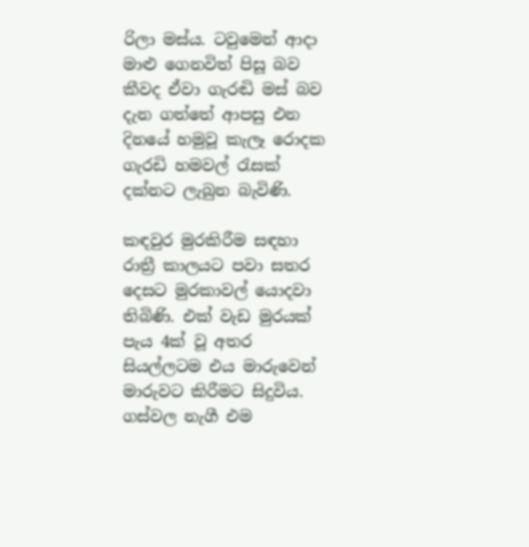රිලා මස්ය. ටවුමෙන් ආදා මාළු ගෙනවිත් ‍පිසූ බව කීවද ඒවා ගැරඬි මස් බව දැන ගත්තේ ආපසු එන දිනයේ හමුවූ කැලෑ රොදක ගැරඩි හමවල් රැසක් දක්නට ලැබුන බැවිණි.

කඳවුර මුරකිරීම සඳහා රාත්‍රී කාලයට පවා සතර දෙසට මුරකාවල් යොදවා තිබිණි. එක් වැඩ මුරයක් පැය 4ක් වූ අතර සියල්ලටම එය මාරුවෙන් මාරුවට කිරීමට සිදුවිය. ගස්වල නැගී එම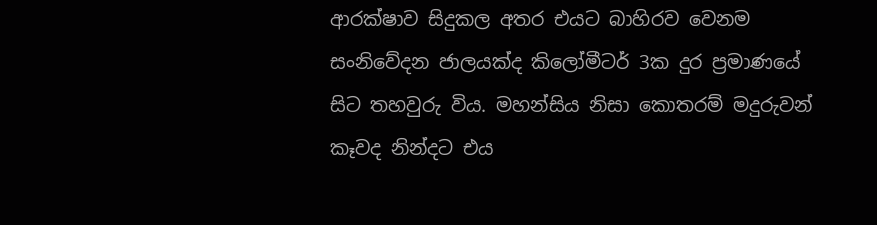ආරක්ෂාව සිදුකල අතර එයට බාහිරව වෙනම සංනිවේදන ජාලයක්ද කිලෝමීටර් 3ක දුර ප්‍රමාණයේ සිට තහවුරු විය. මහන්සිය නිසා කොතරම් මදුරුවන් කෑවද නින්දට එය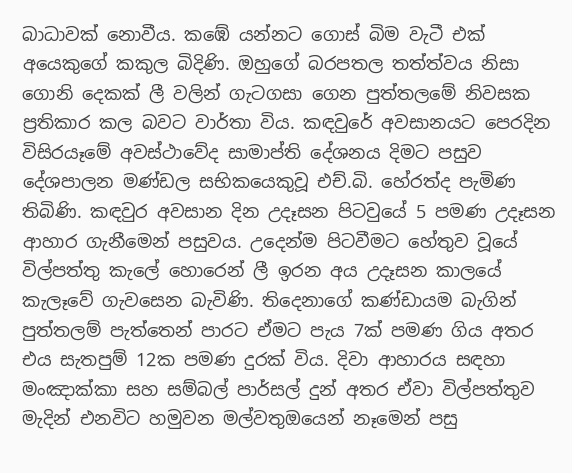බාධාවක් නොවීය. කඹේ යන්නට ගොස් බිම වැටී එක් අයෙකුගේ කකුල බිදිණි. ඔහුගේ බරපතල තත්ත්වය නිසා ගොනි දෙකක් ලී වලින් ගැටගසා ගෙන පුත්තලමේ නිවසක ප්‍රතිකාර කල බවට වාර්තා විය. කඳවුරේ අවසානයට පෙරදින විසිරයෑමේ අවස්ථාවේද සාමාප්ති දේශනය දිමට පසුව දේශපාලන මණ්ඩල සභිකයෙකුවූ එච්.බි. හේරත්ද පැමිණ තිබිණි. කඳවුර අවසාන දින උදෑසන පිටවුයේ 5 පමණ උදෑසන ආහාර ගැනීමෙන් පසුවය. උදෙන්ම පිටවීමට හේතුව වූයේ විල්පත්තු කැලේ හොරෙන් ලී ඉරන අය උදෑසන කාලයේ කැලෑවේ ගැවසෙන බැවිණි. තිදෙනාගේ කණ්ඩායම බැගින් පුත්තලම් පැත්තෙන් පාරට ඒමට පැය 7ක් පමණ ගිය අතර එය සැතපුම් 12ක පමණ දුරක් විය. දිවා ආහාරය සඳහා මං‍ඤාක්කා සහ සම්බල් පාර්සල් දුන් අතර ඒවා විල්පත්තුව මැදින් එනවිට හමුවන මල්වතුඔයෙන් නෑමෙන් පසු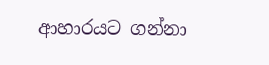ආහාරයට ගන්නා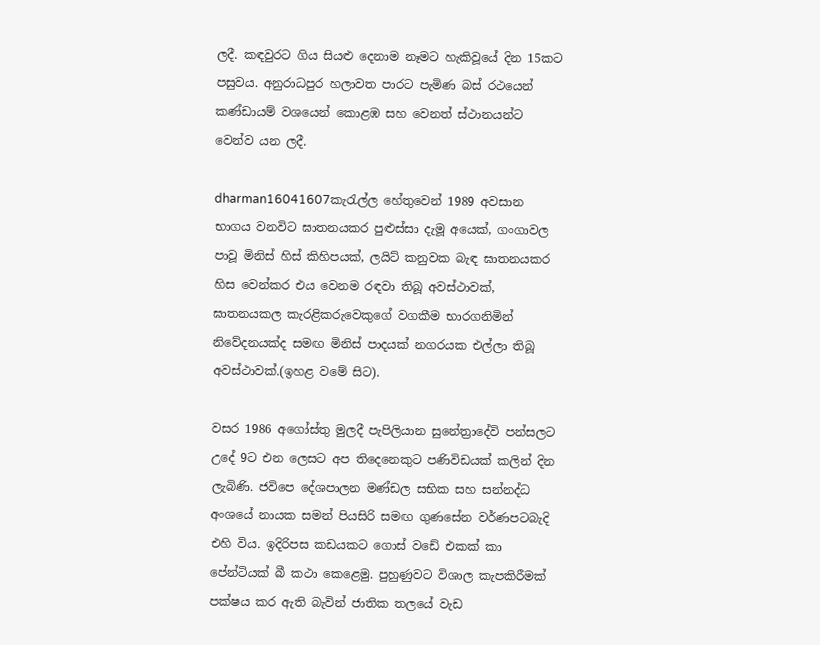ලදී. කඳවුරට ගිය සියළු දෙනාම නෑමට හැකිවූයේ දින 15කට පසුවය. අනුරාධපුර හලාවත පාරට පැමිණ බස් රථයෙන් කණ්ඩායම් වශයෙන් කොළඹ සහ වෙනත් ස්ථානයන්ට වෙන්ව යන ලදී.

dharman16041607කැරැල්ල හේතුවෙන් 1989 අවසාන භාගය වනවිට ඝාතනයකර පුළුස්සා දැමූ අයෙක්, ගංගාවල පාවූ මිනිස් හිස් කිහිපයක්, ලයිට් කනුවක බැඳ ඝාතනයකර හිස වෙන්කර එය වෙනම රඳවා තිබූ අවස්ථාවක්, ඝාතනයකල කැරළිකරුවෙකුගේ වගකීම භාරගනිමින් නිවේදනයක්ද සමඟ මිනිස් පාදයක් නගරයක එල්ලා තිබූ අවස්ථාවක්.(ඉහළ වමේ සිට).

වසර 1986 අගෝස්තු මුලදී පැපිලියාන සුනේත්‍රාදේවි පන්සලට උදේ 9ට එන ලෙසට අප තිදෙනෙකුට පණිවිඩයක් කලින් දින ලැබිණි. ජවිපෙ දේශපාලන මණ්ඩල සභික සහ සන්නද්ධ අංශයේ නායක සමන් පියසිරි සමඟ ගුණසේන වර්ණපටබැදි එහි විය. ඉදිරිපස කඩයකට ‍‍ගොස් වඩේ එකක් කා පේන්ටියක් බී කථා කෙළෙමු. පුහුණුවට විශාල කැපකිරීමක් පක්ෂය කර ඇති බැවින් ජාතික තලයේ වැඩ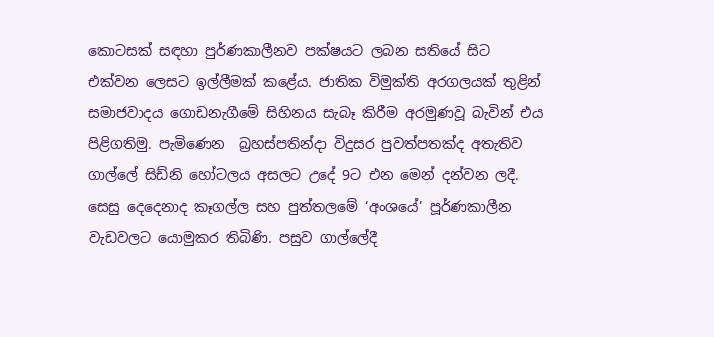කොටසක් සඳහා පුර්ණකාලීනව පක්ෂයට ලබන සතියේ සිට එක්වන ලෙසට ඉල්ලීමක් ක‍ළේය. ජාතික විමුක්ති අරගලයක් තුළින් සමාජවාදය ගොඩනැගීමේ සිහිනය සැබෑ කිරීම අරමුණවූ බැවින් එය පිළිගතිමු. පැමිණෙන  බ්‍රහස්පතින්දා විදුසර පුවත්පතක්ද අතැතිව ගාල්ලේ සිඩ්නි හෝටලය අසලට උදේ 9ට එන මෙන් දන්වන ලදී. සෙසු දෙදෙනාද කෑගල්ල සහ ‍පුත්තලමේ ‘අංශයේ’ පූර්ණකාලීන වැඩවලට යොමුකර තිබිණි. පසුව ගාල්ලේදී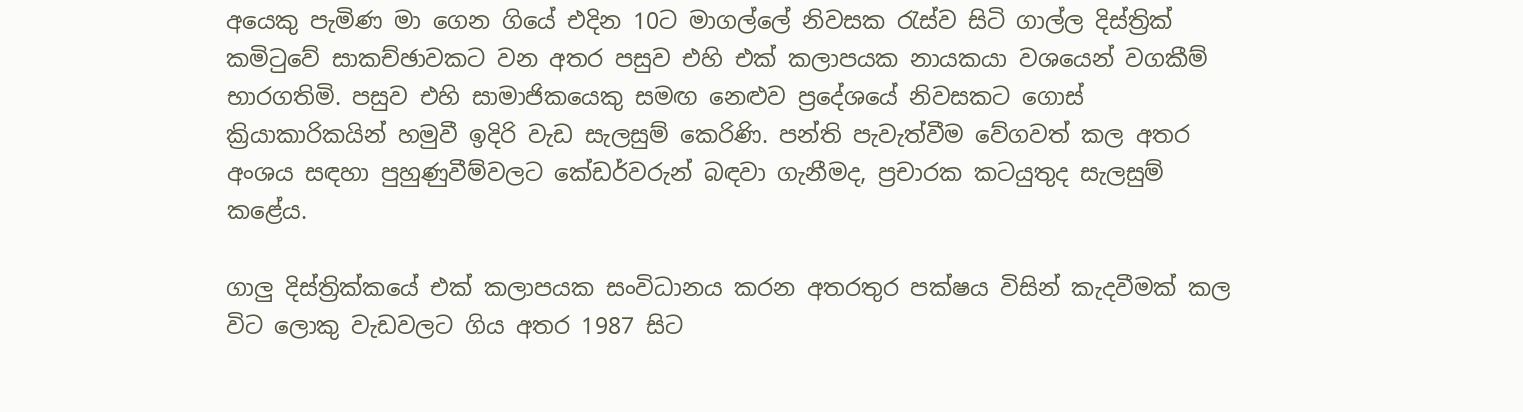අයෙකු පැමිණ මා ගෙන ගියේ එදින 10ට මාගල්ලේ නිවසක රැස්ව සිටි ගාල්ල දිස්ත්‍රික් කමිටුවේ සාකච්ඡාවකට වන අතර පසුව එහි එක් කලාපයක නායකයා වශයෙන් වගකීම් භාරගතිමි. පසුව එහි සාමාජිකයෙකු සමඟ නෙළුව ප්‍රදේශයේ නිවසකට ගොස් ක්‍රියාකාරිකයින් හමුවී ඉදිරි වැඩ සැලසුම් කෙරිණි. පන්ති පැවැත්වීම වේගවත් කල අතර අංශය සඳහා පුහුණුවීම්වලට කේඩර්වරුන් බඳවා ගැනීමද, ප්‍රචාරක කටයුතුද සැලසුම් කළේය.

ගාලු දිස්ත්‍රික්කයේ එක් කලාපයක සංවිධානය කරන අතරතුර පක්ෂය විසින් කැදවීමක් කල විට ලොකු වැඩවලට ගිය අතර 1987 සිට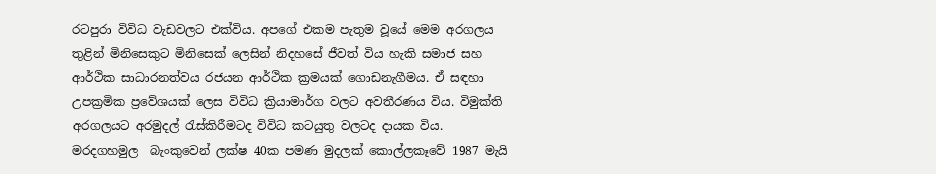රටපුරා විවිධ වැඩවලට එක්විය. අපගේ එකම පැතුම වූයේ මෙම අරගලය තුළින් මිනිසෙකුට මිනිසෙක් ලෙසින් නිදහසේ ජීවත් විය හැකි සමාජ සහ ආර්ථික සාධාරනත්වය රජයන ආර්ථික ක්‍රමයක් ගොඩනැගීමය. ඒ සඳහා උපක්‍රමික ප්‍රවේශයක් ලෙස විවිධ ක්‍රියාමාර්ග වලට අවතීරණය විය. විමුක්ති අරගලයට අරමුදල් රැස්කිරීමටද විවිධ කටයුතු වලටද දායක විය. මරදගහමුල  බැංකුවෙන් ලක්ෂ 40ක පමණ මුදලක් කොල්ලකෑවේ 1987 මැයි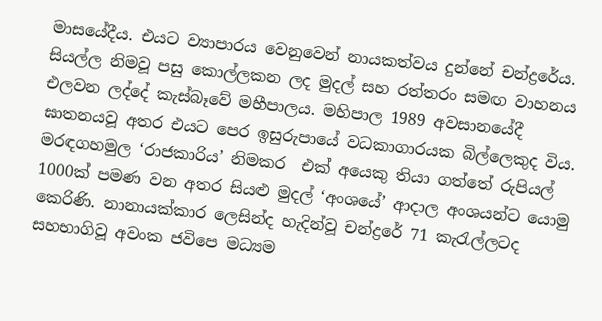මාසයේදීය. එයට ව්‍යාපාරය වෙනුවෙන් නායකත්වය දුන්නේ චන්ද්‍රරේය. සියල්ල නිමවූ පසු කොල්ලකන ලද මුදල් සහ රත්තරං සමඟ වාහනය එලවන ලද්දේ කැස්බෑවේ මහීපාලය. මහිපාල 1989 අවසානයේදී ඝාතනයවූ අතර එයට පෙර ඉසුරුපායේ වධකාගාරයක බිල්ලෙකුද විය. මරඳගහමුල ‘රාජකාරිය’ නිමකර  එක් අයෙකු ති‍යා ගත්තේ රුපියල් 1000ක් පමණ වන අතර සියළු මුදල් ‘අංශයේ’ ආදාල අංශයන්ට යොමු කෙරිණි. නානායක්කාර ලෙසින්ද හැදින්වූ චන්ද්‍රරේ 71 කැරැල්ලටද සහභාගිවූ අවංක ජවිපෙ මධ්‍යම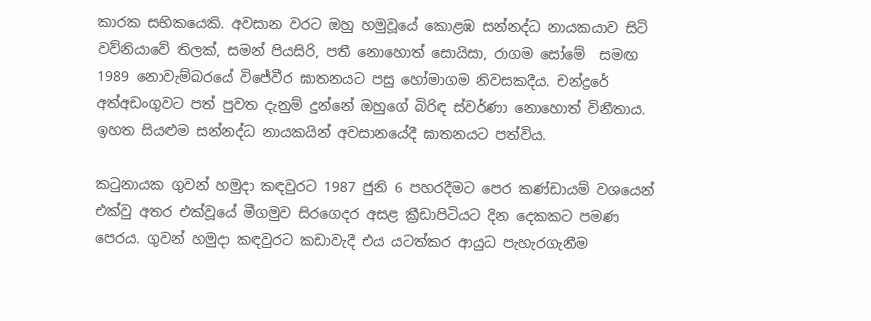කාරක සභිකයෙකි. අවසාන වරට ඔහු හමුවූයේ කොළඹ සන්නද්ධ නායකයාව සිටි වව්නියාවේ තිලක්, සමන් පියසිරි, පතී නොහොත් සොයිසා, රාගම ‍සෝමේ  සමඟ 1989 නොවැම්බර‍යේ විජේවීර ඝාතනයට පසු හෝමාගම නිවසකදීය. චන්ද්‍රරේ අත්අඩංගුවට පත් පුවත දැනුම් දුන්නේ ඔහුගේ බිරිඳ ස්වර්ණා නොහොත් විනීතාය. ඉහත සියළුම සන්නද්ධ නායකයින් අවසානයේදී ඝාතනයට පත්විය.

කටුනායක ගුවන් හමුදා කඳවුරට 1987 ජුනි 6 පහරදීමට පෙර කණ්ඩායම් වශයෙන් එක්වු අතර එක්වූයේ මීගමුව සිරගෙදර අසළ ක්‍රීඩාපිටියට දින දෙකකට පමණ පෙරය. ගුවන් හමුදා කඳවුරට කඩාවැදී එය යටත්කර ආයුධ පැහැරගැනීම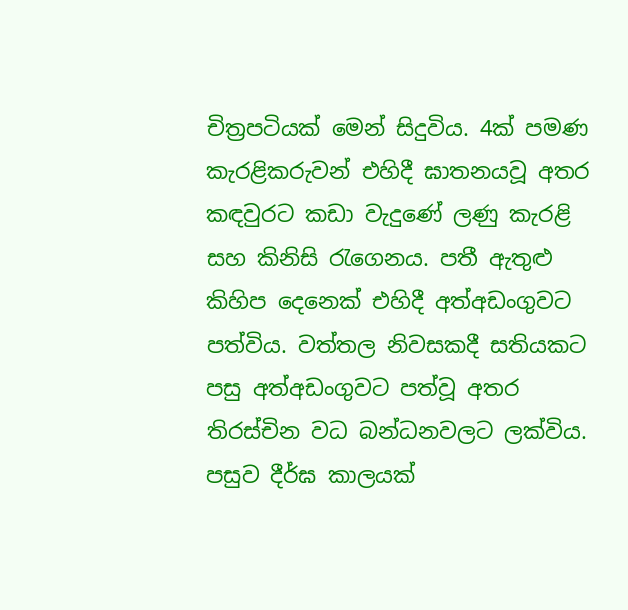චිත්‍රපටියක් මෙන් සිදුවිය. 4ක් පමණ කැරළිකරුවන් එහිදී ඝාතනයවූ අතර කඳවුරට කඩා වැදුණේ ලණු කැරළි සහ කිනිසි රැගෙනය. පතී ඇතුළු කිහිප දෙනෙක් එහිදී අත්අඩංගුවට පත්විය. වත්තල නිවසකදී සතියකට පසු අත්අඩංගුවට පත්වූ අතර තිරස්චින වධ බන්ධනවලට ලක්විය. පසුව දීර්ඝ කාලයක්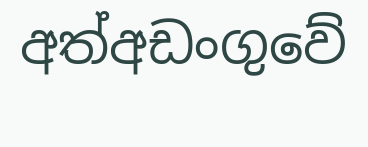අත්අඩංගු‍වේ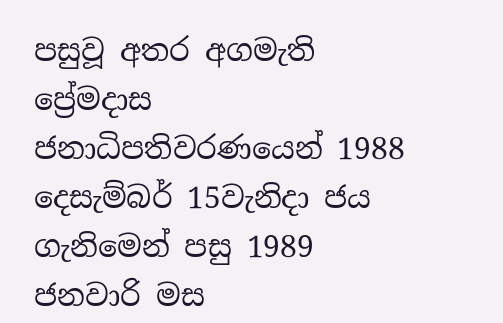පසුවූ අතර අගමැති ප්‍රේමදාස ජනාධිපතිවරණයෙන් 1988 දෙසැම්බර් 15වැනිදා ජය ගැනිමෙන් පසු 1989 ජනවාරි මස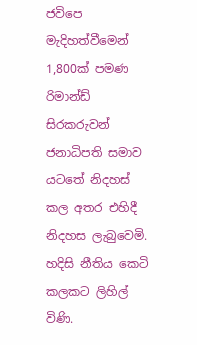ජවිපෙ මැදිහත්වීමෙන් 1,800ක් පමණ රිමාන්ඩ් සිරකරුවන් ජනාධිපති සමාව යටතේ නිදහස් කල අතර එහිදී නිදහස ලැබුවෙමි. හදිසි නීතිය කෙටි කලකට ලිහිල් විණි.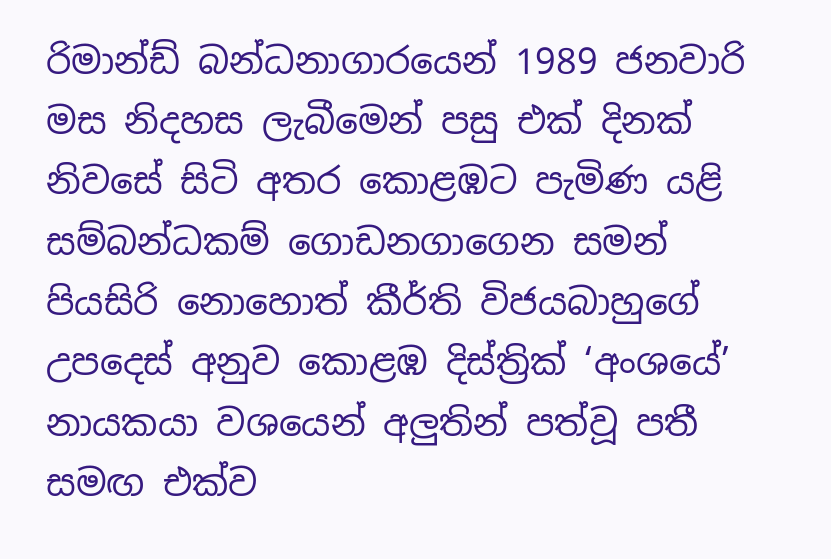රිමාන්ඩ් බන්ධනාගාරයෙන් 1989 ජනවාරි මස නිදහස ලැබීමෙන් පසු එක් දිනක් නිවසේ සිටි අතර කොළඹට පැමිණ යළි සම්බන්ධකම් ගොඩනගාගෙන සමන් පියසිරි නොහොත් කීර්ති විජයබාහුගේ උපදෙස් අනුව කොළඹ දිස්ත්‍රික් ‘අංශයේ’ නායකයා වශයෙන් අලුතින් පත්වූ පතී සමඟ එක්ව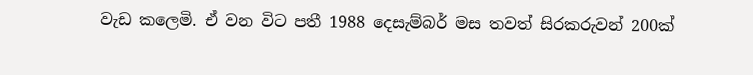වැඩ ‍කලෙමි. ඒ වන විට පතී 1988 දෙසැම්බර් මස තවත් සිරකරුවන් 200ක්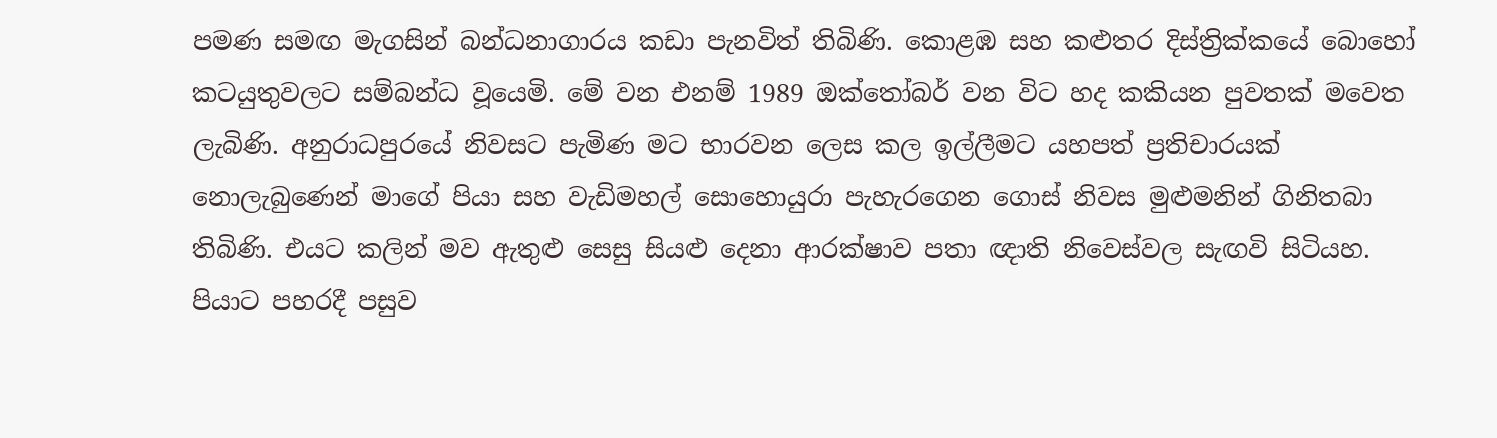පමණ සමඟ මැගසින් බන්ධනාගාරය කඩා පැනවිත් තිබිණි. කොළඹ සහ කළුතර දිස්ත්‍රික්කයේ බොහෝ කටයුතුවලට සම්බන්ධ වූයෙමි. මේ වන එනම් 1989 ඔක්තෝබර් වන විට හද කකියන පුවතක් මවෙත ලැබිණි. අනුරාධපුරයේ නිවසට පැමිණ මට භාරවන ලෙස කල ඉල්ලීමට යහපත් ප්‍රතිචාරයක් නොලැබුණෙන් මාගේ පියා සහ වැඩිමහල් සොහොයුරා පැහැරගෙන ගොස් නිවස මුළුමනින් ගිනිතබා තිබිණි. එයට කලින් මව ඇතුළු සෙසු සියළු දෙනා ආරක්ෂාව පතා ඥාති නිවෙස්වල සැඟවි සිටියහ. පියාට පහරදී පසුව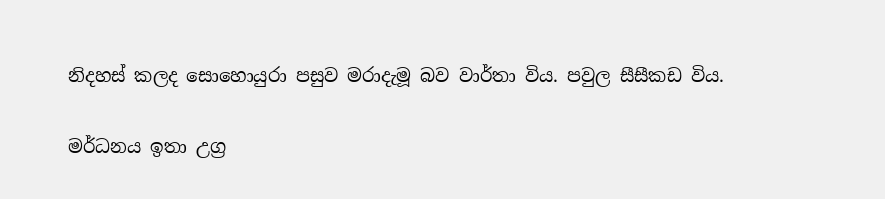නිදහස් කලද සොහොයුරා පසුව මරාදැමූ බව වාර්තා විය. පවුල සීසීකඩ විය.

මර්ධනය ඉතා උග්‍ර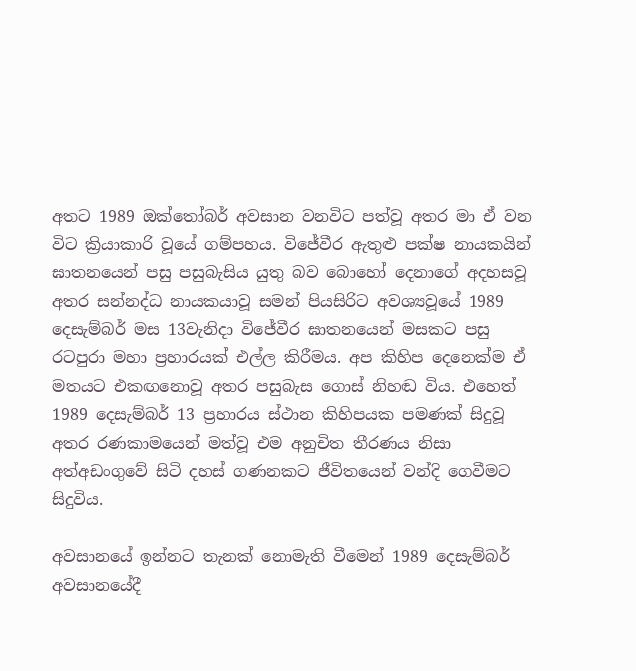අතට 1989 ඔක්තෝබර් අවසාන වනවිට පත්වූ අතර මා ඒ වන විට ක්‍රියාකාරි වූයේ ගම්පහය. විජේවීර ඇතුළු පක්ෂ නායකයින් ඝාතනයෙන් පසු පසුබැසිය යුතු බව බොහෝ දෙනාගේ අදහසවූ අතර සන්නද්ධ නායකයාවූ සමන් පියසිරිට අවශ්‍යවූයේ 1989 දෙසැම්බර් මස 13වැනිදා විජේවීර ඝාතනයෙන් මසකට පසු රටපුරා මහා ප්‍රහාරයක් එල්ල කිරීමය. අප කිහිප දෙනෙක්ම ඒ මතයට එකඟනොවූ අතර පසුබැස ගොස් නිහඬ විය. එහෙත් 1989 දෙසැම්බර් 13 ප්‍රහාරය ස්ථාන කිහිපයක පමණක් සිදුවූ අතර රණකාමයෙන් මත්වූ එම අනුචිත තීරණය නිසා අත්අඩංගුවේ සිටි දහස් ගණනකට ජීවිතයෙන් වන්දි ගෙවීමට සිදුවිය.

අවසානයේ ඉන්නට තැනක් නොමැති වීමෙන් 1989 දෙසැම්බර් අවසානයේදී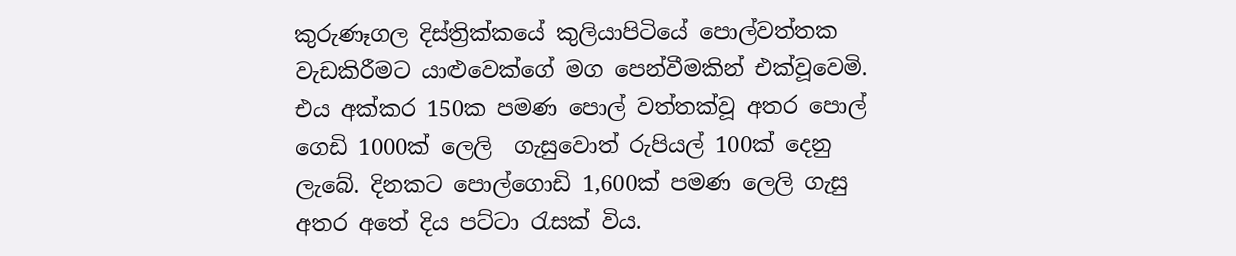කුරුණෑගල දිස්ත්‍රික්කයේ කුලියාපිටියේ පොල්වත්තක වැඩකිරීමට යාළුවෙක්ගේ මග පෙන්වීමකින් එක්වූවෙමි. එය අක්කර 150ක පමණ පොල් වත්තක්වූ අතර පොල් ගෙඩි 1000ක් ලෙලි  ගැසුවොත් රුපියල් 100ක් දෙනු ලැබේ. දිනකට පොල්ගොඩි 1,600ක් පමණ ලෙලි ගැසු අතර අතේ දිය පට්ටා රැසක් විය.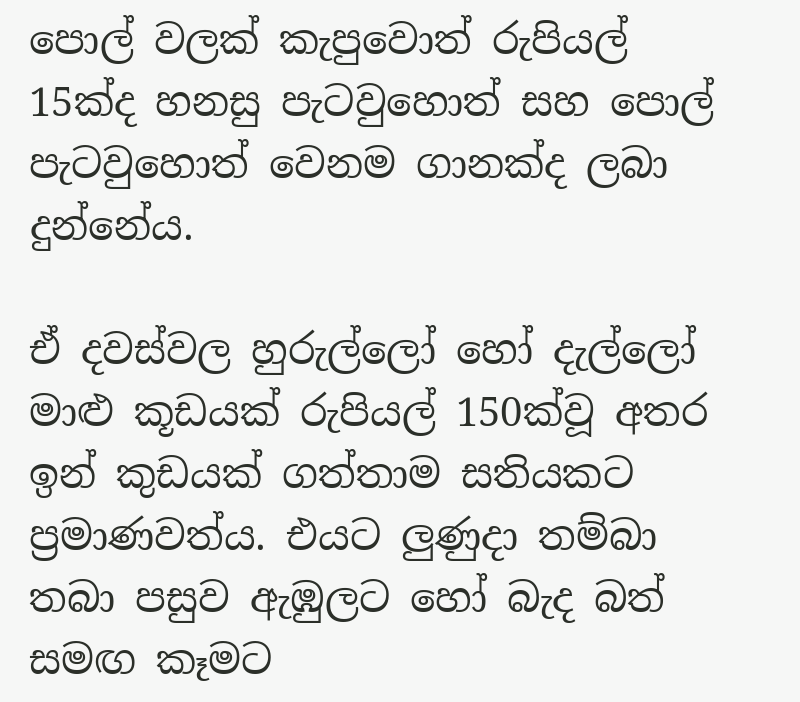පොල් වලක් කැපුවොත් රුපියල් 15ක්ද හනසු පැටවුහොත් සහ පොල් පැටවුහොත් වෙනම ගානක්ද ලබා දුන්නේය.

ඒ දවස්වල හුරුල්ලෝ හෝ දැල්ලෝ මාළු කූඩයක් රුපියල් 150ක්වූ අතර ඉන් කුඩයක් ගත්තාම සතියකට ප්‍රමාණවත්ය. එයට ලුණුදා තම්බා තබා පසුව ඇඹුලට හෝ බැද බත් සමඟ කෑමට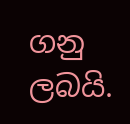ගනු ලබයි.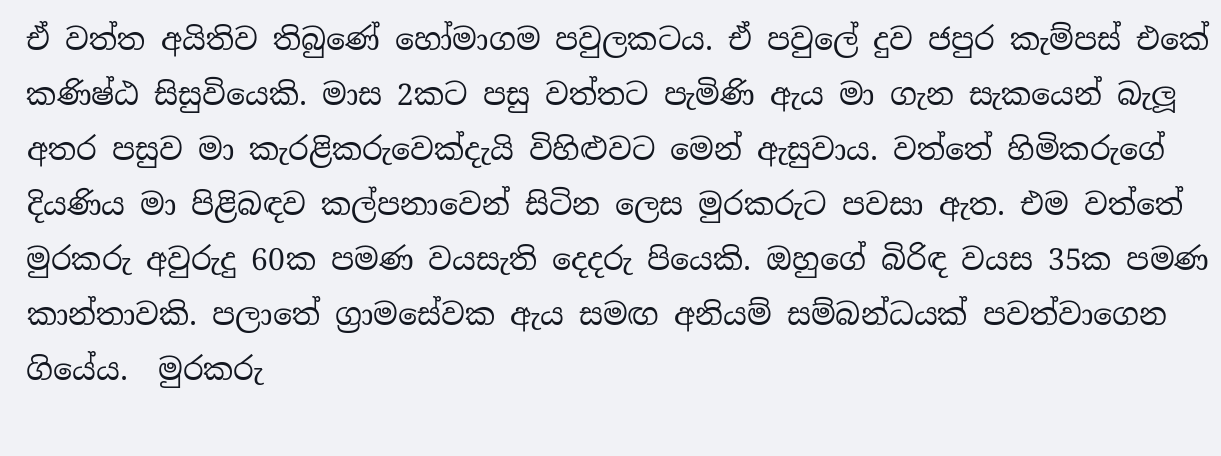ඒ වත්ත අයිතිව තිබුණේ හෝමාගම පවුලකටය. ඒ පවුලේ දුව ජපුර කැම්පස් එ‍කේ කණිෂ්ඨ සිසුවියෙකි. මාස 2කට පසු වත්තට පැමිණි ඇය මා ගැන සැකයෙන් බැලූ අතර පසුව මා කැරළිකරුවෙක්දැයි විහිළුවට මෙන් ඇසුවාය. වත්තේ හිමිකරුගේ දියණිය මා පිළිබඳව කල්පනාවෙන් සිටින ලෙස මුරකරුට පවසා ඇත. එම වත්තේ මුරකරු අවුරුදු 60ක පමණ වයසැති දෙදරු පියෙකි. ඔහුගේ බිරිඳ වයස 35ක පමණ කාන්තාවකි. පලාතේ ග්‍රාමසේවක ඇය සමඟ අනියම් සම්බන්ධයක් පවත්වාගෙන ගියේය.  මුරකරු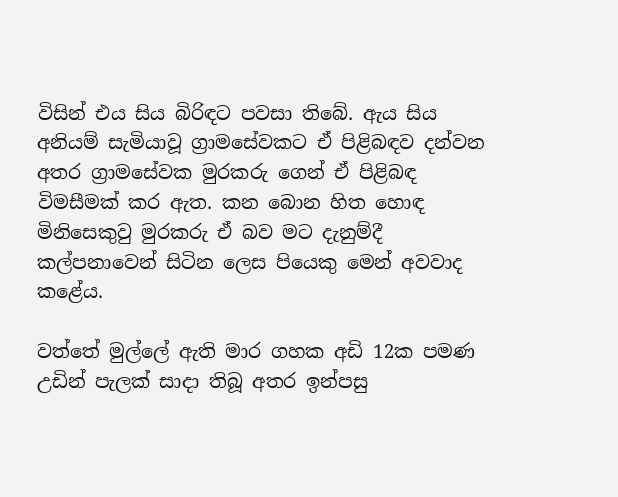විසින් එය සිය බිරිඳට පවසා තිබේ. ඇය සිය අනියම් සැමියාවූ ග්‍රාමසේවකට ඒ පිළිබඳව දන්වන අතර ග්‍රාමසේවක මුරකරු ගෙන් ඒ පිළිබඳ විමසීමක් කර ඇත. කන බොන හිත හොඳ මිනිසෙකුවු මුරකරු ඒ බව මට දැනුම්දී කල්පනාවෙන් සිටින ලෙස පියෙකු මෙන් අවවාද කළේය.

වත්තේ මුල්ලේ ඇති මාර ගහක අඩි 12ක පමණ උඩින් පැලක් සාදා තිබූ අතර ඉන්පසු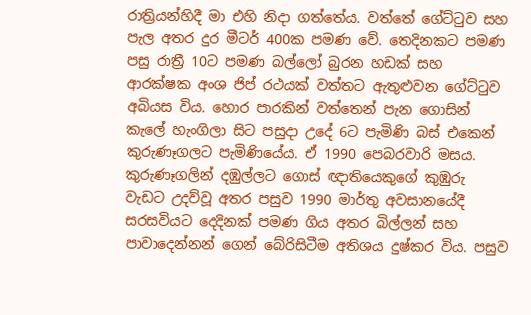රාත්‍රියන්හිදී මා එහි නිදා ගත්තේය. වත්තේ ගේට්ටුව සහ පැල අතර දුර මීටර් 400ක පමණ වේ. තෙදිනකට පමණ පසු රාත්‍රී 10ට පමණ බල්ලෝ බුරන හඩක් සහ ආරක්ෂක අංශ ජිප් රථයක් වත්තට ඇතුළුවන ගේට්ටුව අබියස විය. හොර පාරකින් වත්තෙන් පැන ගොසින් කැලේ හැංගිලා සිට පසුදා උදේ 6ට පැමිණි බස් එකෙන් කුරුණෑගලට පැමිණියේය. ඒ 1990 පෙබරවාරි මසය. කුරුණෑගලින් දඹුල්ලට ගොස් ඥාතියෙකුගේ කුඹුරු වැඩට උදව්වූ අතර පසුව 1990 මාර්තු අවසානයේදී සරසවියට දෙදිනක් පමණ ගිය අතර බිල්ලන් සහ පාවාදෙන්නන් ගෙන් බේරිසිටීම අතිශය දුෂ්කර විය. පසුව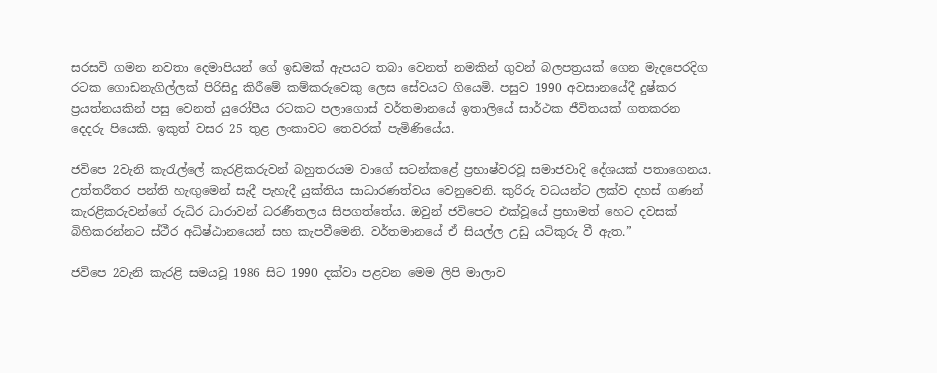සරසවි ගමන නවතා දෙමාපියන් ගේ ඉඩමක් ඇපයට තබා වෙනත් නමකින් ගුවන් බලපත්‍රයක් ගෙන මැදපෙරදිග රටක ගොඩනැගිල්ලක් පිරිසිදු කිරීමේ කම්කරුවෙකු ලෙස සේවයට ගියෙමි. පසුව 1990 අවසානයේදී දුෂ්කර ප්‍රයත්නයකින් පසු වෙනත් යුරෝපීය රටකට පලාගොස් වර්තමානයේ ඉතාලියේ සාර්ථක ජීවිතයක් ගතකරන දෙදරු පියෙකි. ඉකුත් වසර 25 තුළ ලංකාවට තෙවරක් පැමිණියේය.

ජවිපෙ 2වැනි කැරැල්ලේ කැරළිකරුවන් බහුතරයම වාගේ සටන්කළේ ප්‍රභාෂ්වරවූ සමාජවාදි දේශයක් පතාගෙනය. උත්තරීතර පන්ති හැඟුමෙන් සැදී පැහැදී යුක්තිය සාධාරණත්වය වෙනුවෙනි. කුරිරු වධයන්ට ලක්ව දහස් ගණන් කැරළිකරුවන්ගේ රුධිර ධාරාවන් ධරණීතලය සිපගත්තේය. ඔවුන් ජවිපෙට එක්වූයේ ප්‍රභාමත් හෙට දවසක් බිහිකරන්නට ස්ථීර අධිෂ්ඨානයෙන් සහ කැපවීමෙනි. වර්තමානයේ ඒ සියල්ල උඩු යටිකුරු වී ඇත.”

ජවිපෙ 2වැනි කැරළි සමයවූ 1986 සිට 1990 දක්වා පළවන මෙම ලිපි මාලාව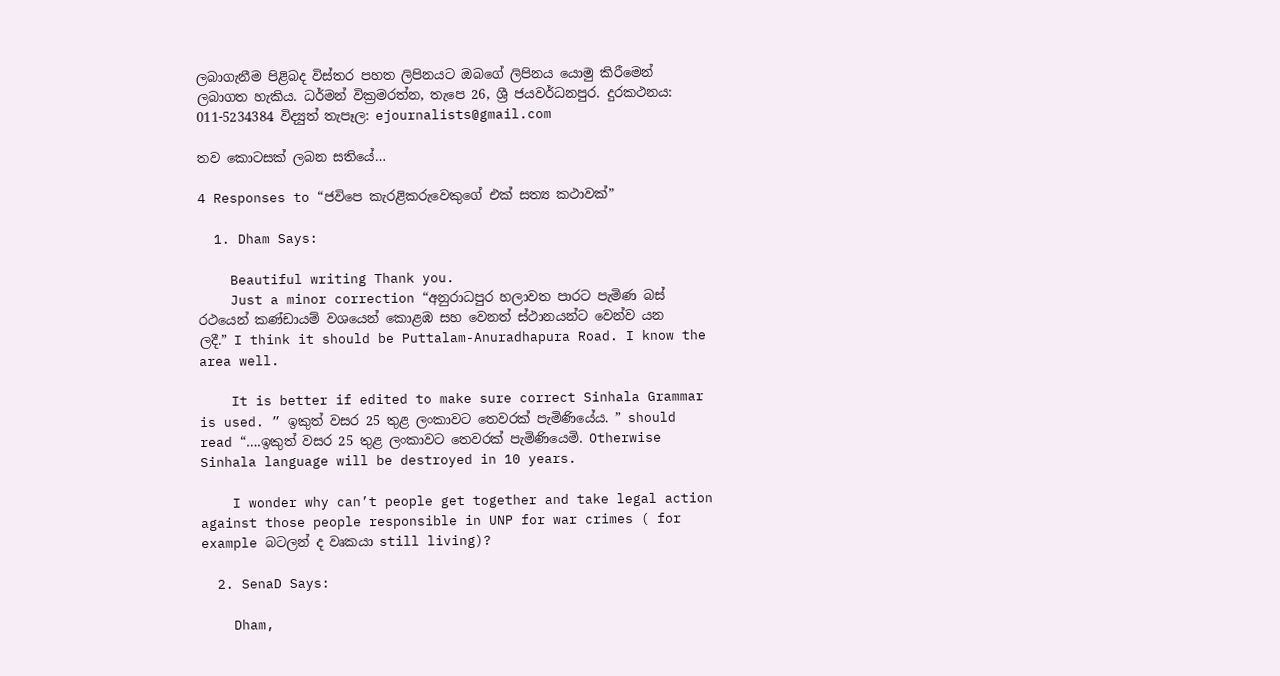ලබාගැනීම පිළිබද විස්තර පහත ලිපිනයට ඔබගේ ලිපිනය යොමු කිරීමෙන් ලබාගත හැකිය. ධර්මන් වික්‍රමරත්න, තැපෙ 26, ශ්‍රී ජයවර්ධනපුර. දුරකථනය: 011-5234384 විද්‍යුත් තැපෑල: ejournalists@gmail.com

තව කොටසක් ලබන සතියේ…

4 Responses to “ජවිපෙ කැරළිකරුවෙකුගේ එක් සත්‍ය කථා‍වක්”

  1. Dham Says:

    Beautiful writing Thank you.
    Just a minor correction “අනුරාධපුර හලාවත පාරට පැමිණ බස් රථයෙන් කණ්ඩායම් වශයෙන් කොළඹ සහ වෙනත් ස්ථානයන්ට වෙන්ව යන ලදී.” I think it should be Puttalam-Anuradhapura Road. I know the area well.

    It is better if edited to make sure correct Sinhala Grammar is used. ” ඉකුත් වසර 25 තුළ ලංකාවට තෙවරක් පැමිණියේය. ” should read “….ඉකුත් වසර 25 තුළ ලංකාවට තෙවරක් පැමිණියෙමි. Otherwise Sinhala language will be destroyed in 10 years.

    I wonder why can’t people get together and take legal action against those people responsible in UNP for war crimes ( for example බටලන් ද වෘකයා still living)?

  2. SenaD Says:

    Dham,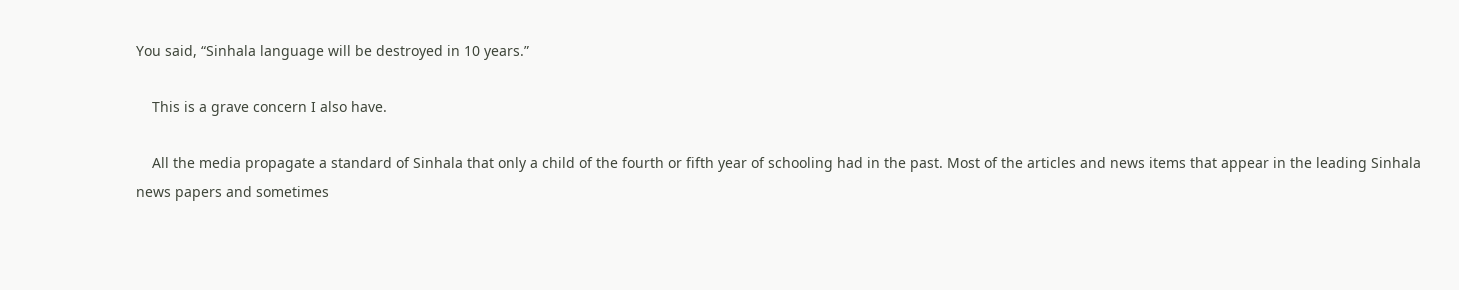You said, “Sinhala language will be destroyed in 10 years.”

    This is a grave concern I also have.

    All the media propagate a standard of Sinhala that only a child of the fourth or fifth year of schooling had in the past. Most of the articles and news items that appear in the leading Sinhala news papers and sometimes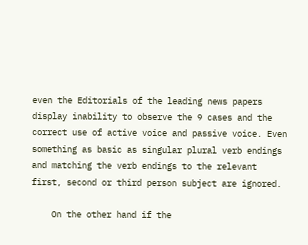even the Editorials of the leading news papers display inability to observe the 9 cases and the correct use of active voice and passive voice. Even something as basic as singular plural verb endings and matching the verb endings to the relevant first, second or third person subject are ignored.

    On the other hand if the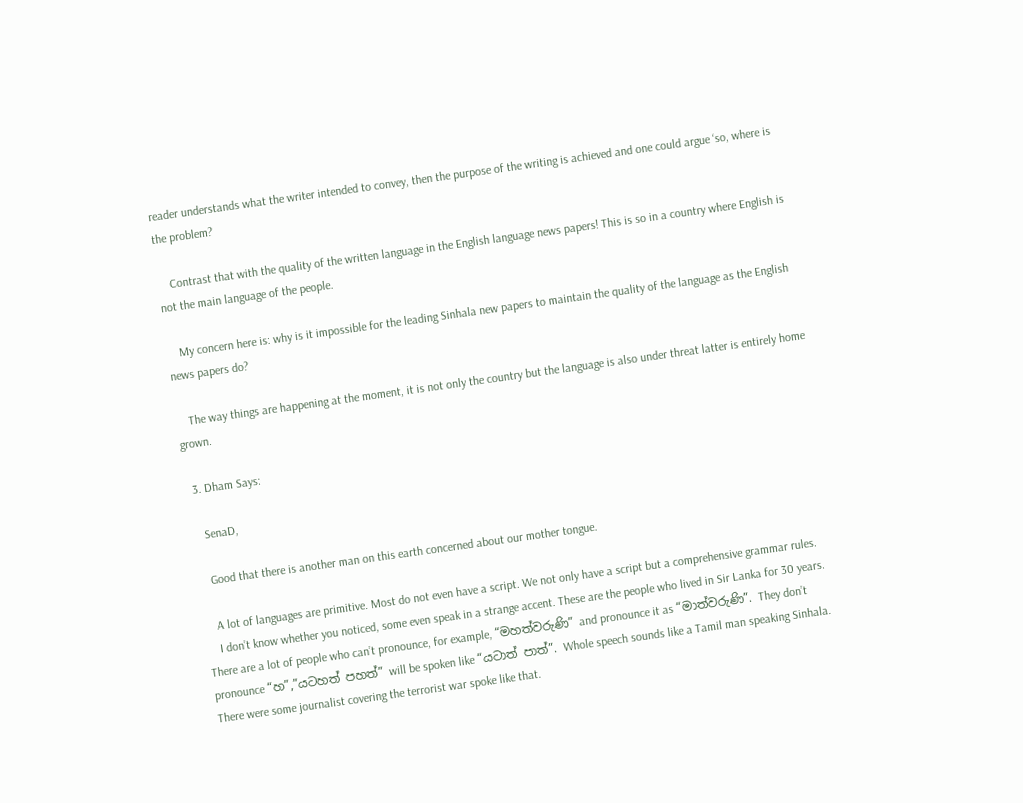reader understands what the writer intended to convey, then the purpose of the writing is achieved and one could argue ‘so, where is the problem?

    Contrast that with the quality of the written language in the English language news papers! This is so in a country where English is not the main language of the people.

    My concern here is: why is it impossible for the leading Sinhala new papers to maintain the quality of the language as the English news papers do?

    The way things are happening at the moment, it is not only the country but the language is also under threat latter is entirely home grown.

  3. Dham Says:

    SenaD,

    Good that there is another man on this earth concerned about our mother tongue.

    A lot of languages are primitive. Most do not even have a script. We not only have a script but a comprehensive grammar rules.
    I don’t know whether you noticed, some even speak in a strange accent. These are the people who lived in Sir Lanka for 30 years. There are a lot of people who can’t pronounce, for example, “මහත්වරුණි” and pronounce it as “මාත්වරුණි”. They don’t pronounce “හ”,”යටහත් පහත්” will be spoken like “යටාත් පාත්”. Whole speech sounds like a Tamil man speaking Sinhala. There were some journalist covering the terrorist war spoke like that.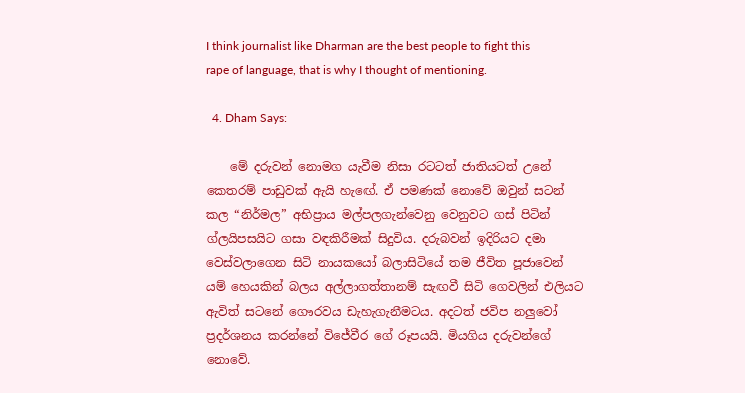I think journalist like Dharman are the best people to fight this rape of language, that is why I thought of mentioning.

  4. Dham Says:

    මේ දරුවන් නොමග යැවීම නිසා රටටත් ජාතියටත් උනේ කෙතරම් පාඩුවක් ඇයි හැඟේ. ඒ පමණක් නොවේ ඔවුන් සටන් කල “නිර්මල” අභිප්‍රාය මල්පලගැන්වෙනු වෙනුවට ගස් පිටින් ග්ලයිපසයිට ගසා වඳකිරීමක් සිදුවිය. දරුබවන් ඉදිරියට දමා වෙස්වලාගෙන සිටි නායකයෝ බලාසිටියේ තම ජීවිත පූජාවෙන් යම් හෙයකින් බලය අල්ලාගත්තානම් සැඟවී සිටි ගෙවලින් එලියට ඇවිත් සටනේ ගෞරවය ඩැහැගැනීමටය. අදටත් ජවිප නලුවෝ ප්‍රදර්ශනය කරන්නේ විජේවීර ගේ රූපයයි. මියගිය දරුවන්ගේ නොවේ.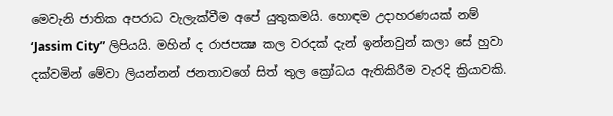මෙවැනි ජාතික අපරාධ වැලැක්වීම අපේ යුතුකමයි. හොඳම උදාහරණයක් නම් ‘Jassim City” ලිපියයි. මහින් ද රාජපක්‍ෂ කල වරදක් දැන් ඉන්නවුන් කලා සේ හුවා දක්වමින් මේවා ලියන්නන් ජනතාවගේ සිත් තුල ක්‍රෝධය ඇතිකිරීම වැරදි ක්‍රියාවකි.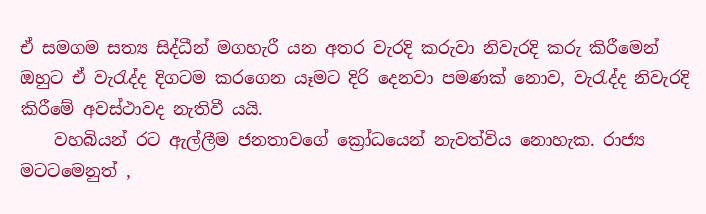ඒ සමගම සත්‍ය සිද්ධීන් මගහැරී යන අතර වැරදි කරුවා නිවැරදි කරු කිරීමෙන් ඔහුට ඒ වැරැද්ද දිගටම කරගෙන යෑමට දිරි දෙනවා පමණක් නොව, වැරැද්ද නිවැරදි කිරීමේ අවස්ථාවද නැතිවී යයි.
    වහබියන් රට ඇල්ලීම ජනතාවගේ ක්‍රෝධයෙන් නැවත්විය නොහැක. රාජ්‍ය මටටමෙනුත් ,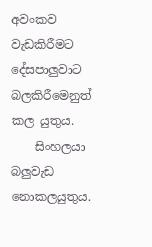අවංකව වැඩකිරීමට දේසපාලුවාට බලකිරීමෙනුත් කල යුතුය.
    සිංහලයා බලුවැඩ නොකලයුතුය.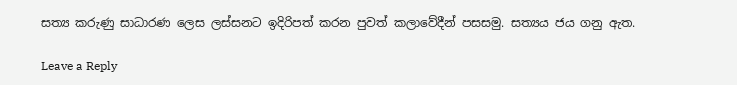සත්‍ය කරුණු සාධාරණ ලෙස ලස්සනට ඉදිරිපත් කරන පුවත් කලාවේදීන් පසසමු. සත්‍යය ජය ගනු ඇත.

Leave a Reply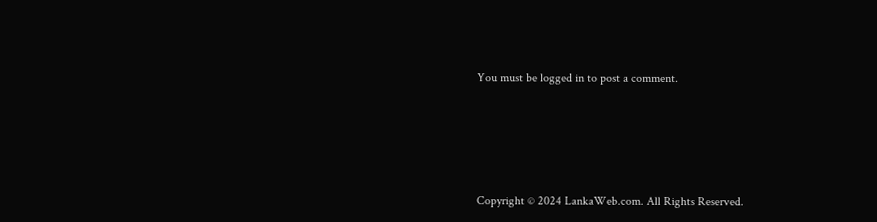You must be logged in to post a comment.






Copyright © 2024 LankaWeb.com. All Rights Reserved.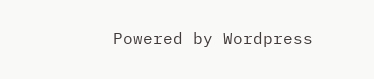Powered by Wordpress